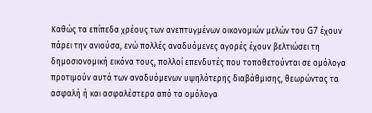Καθώς τα επίπεδα χρέους των ανεπτυγμένων οικονομιών μελών του G7 έχουν πάρει την ανιούσα, ενώ πολλές αναδυόμενες αγορές έχουν βελτιώσει τη δημοσιονομική εικόνα τους, πολλοί επενδυτές που τοποθετούνται σε ομόλογα προτιμούν αυτά των αναδυόμενων υψηλότερης διαβάθμισης, θεωρώντας τα ασφαλή ή και ασφαλέστερα από τα ομόλογα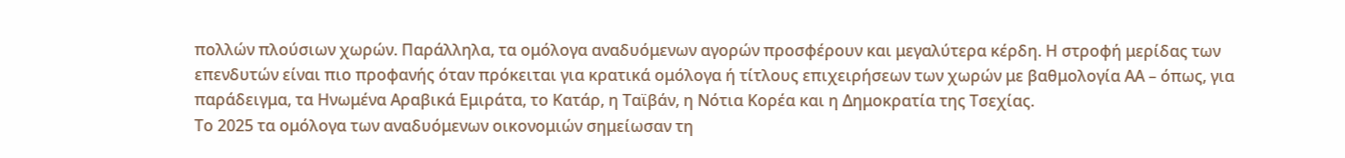πολλών πλούσιων χωρών. Παράλληλα, τα ομόλογα αναδυόμενων αγορών προσφέρουν και μεγαλύτερα κέρδη. Η στροφή μερίδας των επενδυτών είναι πιο προφανής όταν πρόκειται για κρατικά ομόλογα ή τίτλους επιχειρήσεων των χωρών με βαθμολογία ΑΑ – όπως, για παράδειγμα, τα Ηνωμένα Αραβικά Εμιράτα, το Κατάρ, η Ταϊβάν, η Νότια Κορέα και η Δημοκρατία της Τσεχίας.
Το 2025 τα ομόλογα των αναδυόμενων οικονομιών σημείωσαν τη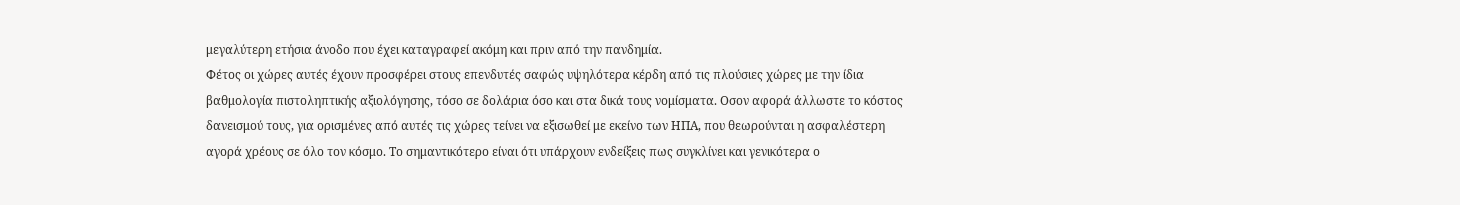μεγαλύτερη ετήσια άνοδο που έχει καταγραφεί ακόμη και πριν από την πανδημία.
Φέτος οι χώρες αυτές έχουν προσφέρει στους επενδυτές σαφώς υψηλότερα κέρδη από τις πλούσιες χώρες με την ίδια βαθμολογία πιστοληπτικής αξιολόγησης, τόσο σε δολάρια όσο και στα δικά τους νομίσματα. Οσον αφορά άλλωστε το κόστος δανεισμού τους, για ορισμένες από αυτές τις χώρες τείνει να εξισωθεί με εκείνο των ΗΠΑ, που θεωρούνται η ασφαλέστερη αγορά χρέους σε όλο τον κόσμο. Το σημαντικότερο είναι ότι υπάρχουν ενδείξεις πως συγκλίνει και γενικότερα ο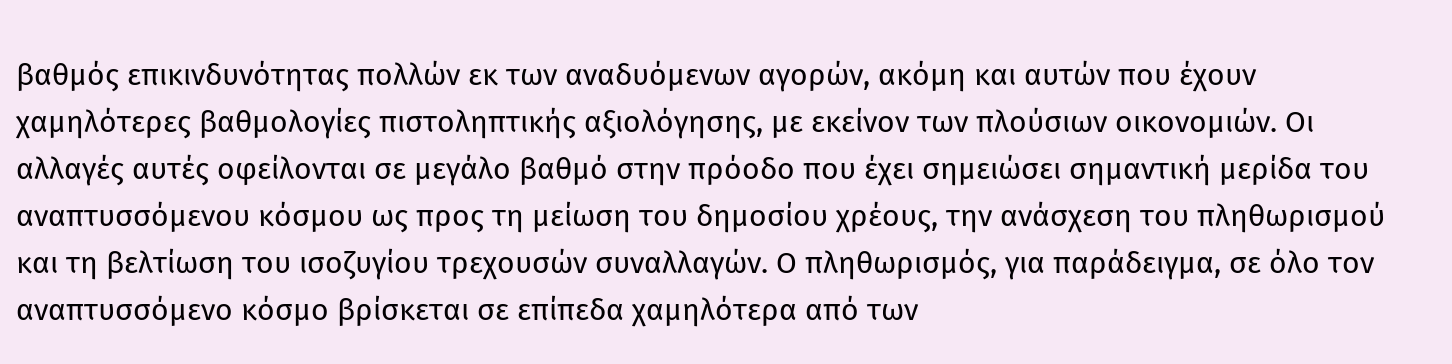βαθμός επικινδυνότητας πολλών εκ των αναδυόμενων αγορών, ακόμη και αυτών που έχουν χαμηλότερες βαθμολογίες πιστοληπτικής αξιολόγησης, με εκείνον των πλούσιων οικονομιών. Οι αλλαγές αυτές οφείλονται σε μεγάλο βαθμό στην πρόοδο που έχει σημειώσει σημαντική μερίδα του αναπτυσσόμενου κόσμου ως προς τη μείωση του δημοσίου χρέους, την ανάσχεση του πληθωρισμού και τη βελτίωση του ισοζυγίου τρεχουσών συναλλαγών. Ο πληθωρισμός, για παράδειγμα, σε όλο τον αναπτυσσόμενο κόσμο βρίσκεται σε επίπεδα χαμηλότερα από των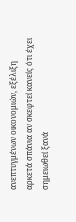ανεπτυγμένων οικονομιών, εξέλιξη αρκετά σπάνια αν σκεφτεί κανείς ότι έχει σημειωθεί ξανά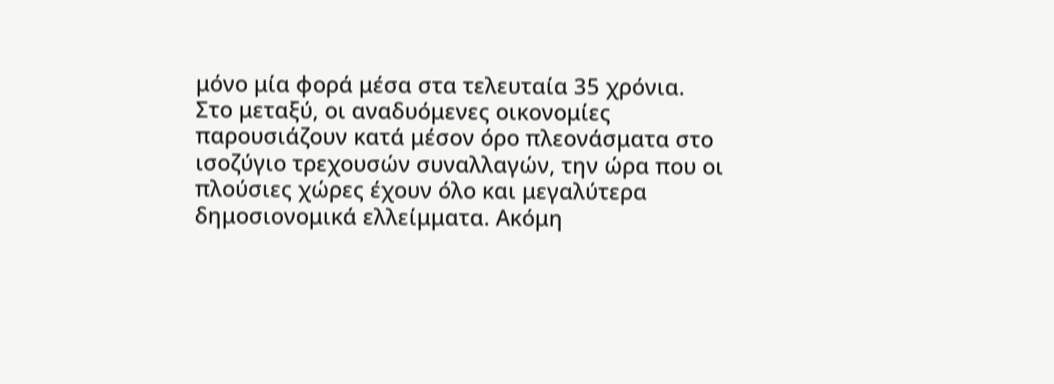μόνο μία φορά μέσα στα τελευταία 35 χρόνια. Στο μεταξύ, οι αναδυόμενες οικονομίες παρουσιάζουν κατά μέσον όρο πλεονάσματα στο ισοζύγιο τρεχουσών συναλλαγών, την ώρα που οι πλούσιες χώρες έχουν όλο και μεγαλύτερα δημοσιονομικά ελλείμματα. Ακόμη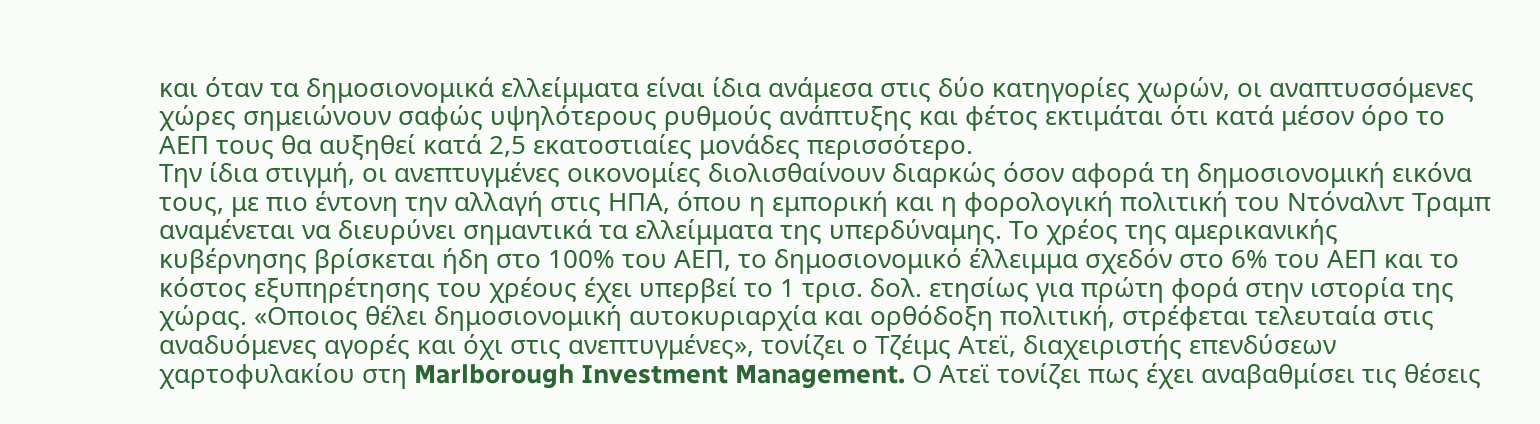και όταν τα δημοσιονομικά ελλείμματα είναι ίδια ανάμεσα στις δύο κατηγορίες χωρών, οι αναπτυσσόμενες χώρες σημειώνουν σαφώς υψηλότερους ρυθμούς ανάπτυξης και φέτος εκτιμάται ότι κατά μέσον όρο το ΑΕΠ τους θα αυξηθεί κατά 2,5 εκατοστιαίες μονάδες περισσότερο.
Την ίδια στιγμή, οι ανεπτυγμένες οικονομίες διολισθαίνουν διαρκώς όσον αφορά τη δημοσιονομική εικόνα τους, με πιο έντονη την αλλαγή στις ΗΠΑ, όπου η εμπορική και η φορολογική πολιτική του Ντόναλντ Τραμπ αναμένεται να διευρύνει σημαντικά τα ελλείμματα της υπερδύναμης. Το χρέος της αμερικανικής κυβέρνησης βρίσκεται ήδη στο 100% του ΑΕΠ, το δημοσιονομικό έλλειμμα σχεδόν στο 6% του ΑΕΠ και το κόστος εξυπηρέτησης του χρέους έχει υπερβεί το 1 τρισ. δολ. ετησίως για πρώτη φορά στην ιστορία της χώρας. «Οποιος θέλει δημοσιονομική αυτοκυριαρχία και ορθόδοξη πολιτική, στρέφεται τελευταία στις αναδυόμενες αγορές και όχι στις ανεπτυγμένες», τονίζει ο Τζέιμς Ατεϊ, διαχειριστής επενδύσεων χαρτοφυλακίου στη Marlborough Investment Management. Ο Ατεϊ τονίζει πως έχει αναβαθμίσει τις θέσεις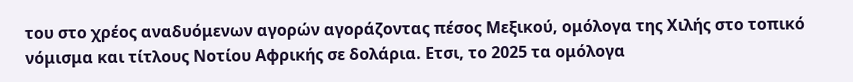του στο χρέος αναδυόμενων αγορών αγοράζοντας πέσος Μεξικού, ομόλογα της Χιλής στο τοπικό νόμισμα και τίτλους Νοτίου Αφρικής σε δολάρια. Ετσι, το 2025 τα ομόλογα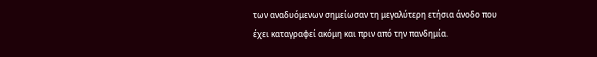των αναδυόμενων σημείωσαν τη μεγαλύτερη ετήσια άνοδο που έχει καταγραφεί ακόμη και πριν από την πανδημία.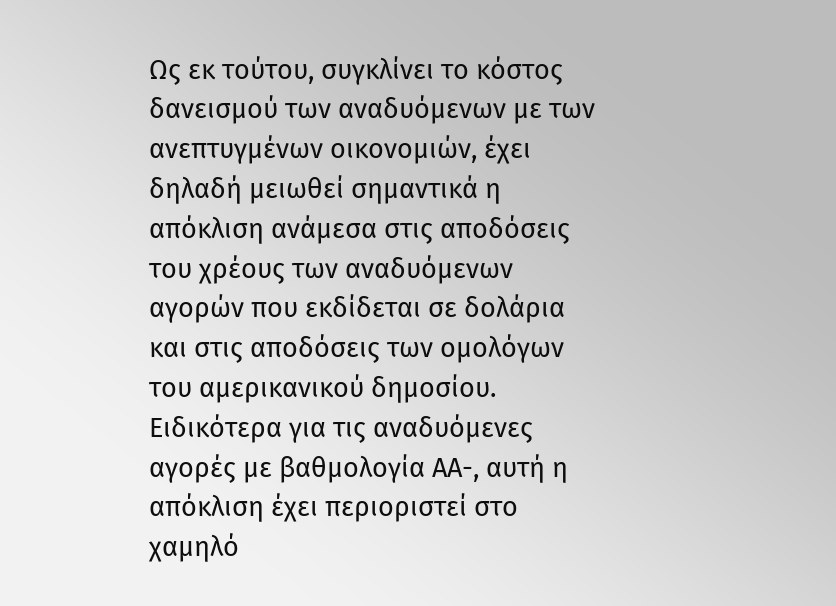Ως εκ τούτου, συγκλίνει το κόστος δανεισμού των αναδυόμενων με των ανεπτυγμένων οικονομιών, έχει δηλαδή μειωθεί σημαντικά η απόκλιση ανάμεσα στις αποδόσεις του χρέους των αναδυόμενων αγορών που εκδίδεται σε δολάρια και στις αποδόσεις των ομολόγων του αμερικανικού δημοσίου.
Ειδικότερα για τις αναδυόμενες αγορές με βαθμολογία ΑΑ-, αυτή η απόκλιση έχει περιοριστεί στο χαμηλό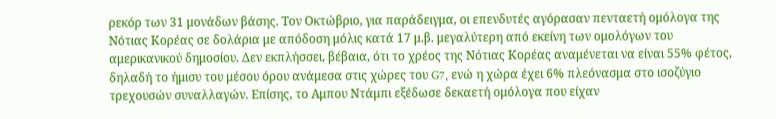ρεκόρ των 31 μονάδων βάσης. Τον Οκτώβριο, για παράδειγμα, οι επενδυτές αγόρασαν πενταετή ομόλογα της Νότιας Κορέας σε δολάρια με απόδοση μόλις κατά 17 μ.β. μεγαλύτερη από εκείνη των ομολόγων του αμερικανικού δημοσίου. Δεν εκπλήσσει, βέβαια, ότι το χρέος της Νότιας Κορέας αναμένεται να είναι 55% φέτος, δηλαδή το ήμισυ του μέσου όρου ανάμεσα στις χώρες του G7, ενώ η χώρα έχει 6% πλεόνασμα στο ισοζύγιο τρεχουσών συναλλαγών. Επίσης, το Αμπου Ντάμπι εξέδωσε δεκαετή ομόλογα που είχαν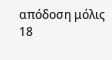απόδοση μόλις 18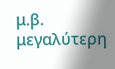μ.β. μεγαλύτερη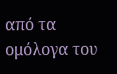από τα ομόλογα του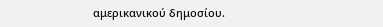αμερικανικού δημοσίου.